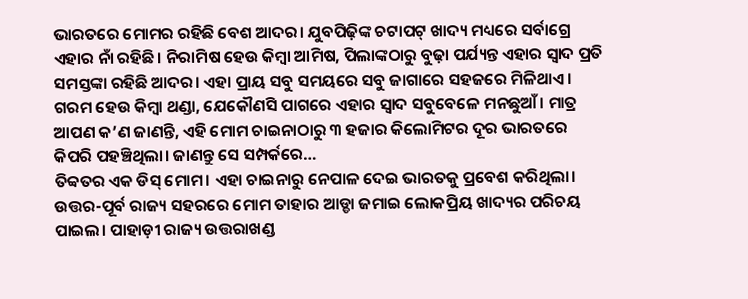ଭାରତରେ ମୋମର ରହିଛି ବେଶ ଆଦର। ଯୁବପିଢ଼ିଙ୍କ ଚଟାପଟ୍ ଖାଦ୍ୟ ମଧ୍ୟରେ ସର୍ବାଗ୍ରେ ଏହାର ନାଁ ରହିଛି। ନିରାମିଷ ହେଉ କିମ୍ବା ଆମିଷ, ପିଲାଙ୍କଠାରୁ ବୁଢ଼ା ପର୍ଯ୍ୟନ୍ତ ଏହାର ସ୍ବାଦ ପ୍ରତି ସମସ୍ତଙ୍କା ରହିଛି ଆଦର। ଏହା ପ୍ରାୟ ସବୁ ସମୟରେ ସବୁ ଜାଗାରେ ସହଜରେ ମିଳିଥାଏ। ଗରମ ହେଉ କିମ୍ବା ଥଣ୍ଡା, ଯେକୌଣସି ପାଗରେ ଏହାର ସ୍ବାଦ ସବୁବେଳେ ମନଛୁଆଁ। ମାତ୍ର ଆପଣ କ’ଣ ଜାଣନ୍ତି, ଏହି ମୋମ ଚାଇନାଠାରୁ ୩ ହଜାର କିଲୋମିଟର ଦୂର ଭାରତରେ କିପରି ପହଞ୍ଚିଥିଲା। ଜାଣନ୍ତୁ ସେ ସମ୍ପର୍କରେ…
ତିବ୍ବତର ଏକ ଡିସ୍ ମୋମ। ଏହା ଚାଇନାରୁ ନେପାଳ ଦେଇ ଭାରତକୁ ପ୍ରବେଶ କରିଥିଲା। ଉତ୍ତର-ପୂର୍ବ ରାଜ୍ୟ ସହରରେ ମୋମ ତାହାର ଆଡ୍ଡା ଜମାଇ ଲୋକପ୍ରିୟ ଖାଦ୍ୟର ପରିଚୟ ପାଇଲ। ପାହାଡ଼ୀ ରାଜ୍ୟ ଉତ୍ତରାଖଣ୍ଡ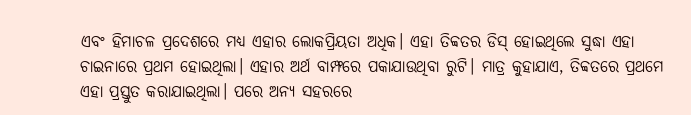ଏବଂ ହିମାଚଳ ପ୍ରଦେଶରେ ମଧ୍ୟ ଏହାର ଲୋକପ୍ରିୟତା ଅଧିକ। ଏହା ତିବ୍ବତର ଡିସ୍ ହୋଇଥିଲେ ସୁଦ୍ଧା ଏହା ଚାଇନାରେ ପ୍ରଥମ ହୋଇଥିଲା। ଏହାର ଅର୍ଥ ବାମ୍ଫରେ ପକାଯାଉଥିବା ରୁଟି। ମାତ୍ର କୁହାଯାଏ, ତିବ୍ବତରେ ପ୍ରଥମେ ଏହା ପ୍ରସ୍ତୁତ କରାଯାଇଥିଲା। ପରେ ଅନ୍ୟ ସହରରେ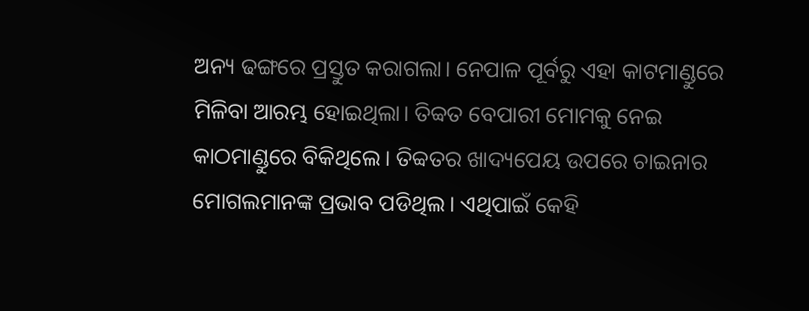ଅନ୍ୟ ଢଙ୍ଗରେ ପ୍ରସ୍ତୁତ କରାଗଲା। ନେପାଳ ପୂର୍ବରୁ ଏହା କାଟମାଣ୍ଡୁରେ ମିଳିବା ଆରମ୍ଭ ହୋଇଥିଲା। ତିବ୍ବତ ବେପାରୀ ମୋମକୁ ନେଇ କାଠମାଣ୍ଡୁରେ ବିକିଥିଲେ। ତିବ୍ବତର ଖାଦ୍ୟପେୟ ଉପରେ ଚାଇନାର ମୋଗଲମାନଙ୍କ ପ୍ରଭାବ ପଡିଥିଲ। ଏଥିପାଇଁ କେହି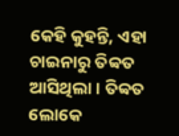କେହି କୁହନ୍ତି, ଏହା ଚାଇନାରୁ ତିବ୍ବତ ଆସିଥିଲା। ତିବ୍ବତ ଲୋକେ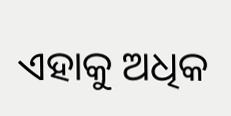ଏହାକୁ ଅଧିକ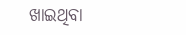ଖାଇଥିବା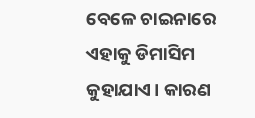ବେଳେ ଚାଇନାରେ ଏହାକୁ ଡିମାସିମ କୁହାଯାଏ। କାରଣ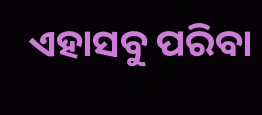ଏହାସବୁ ପରିବା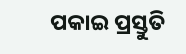ପକାଇ ପ୍ରସ୍ତୁତି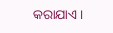କରାଯାଏ।